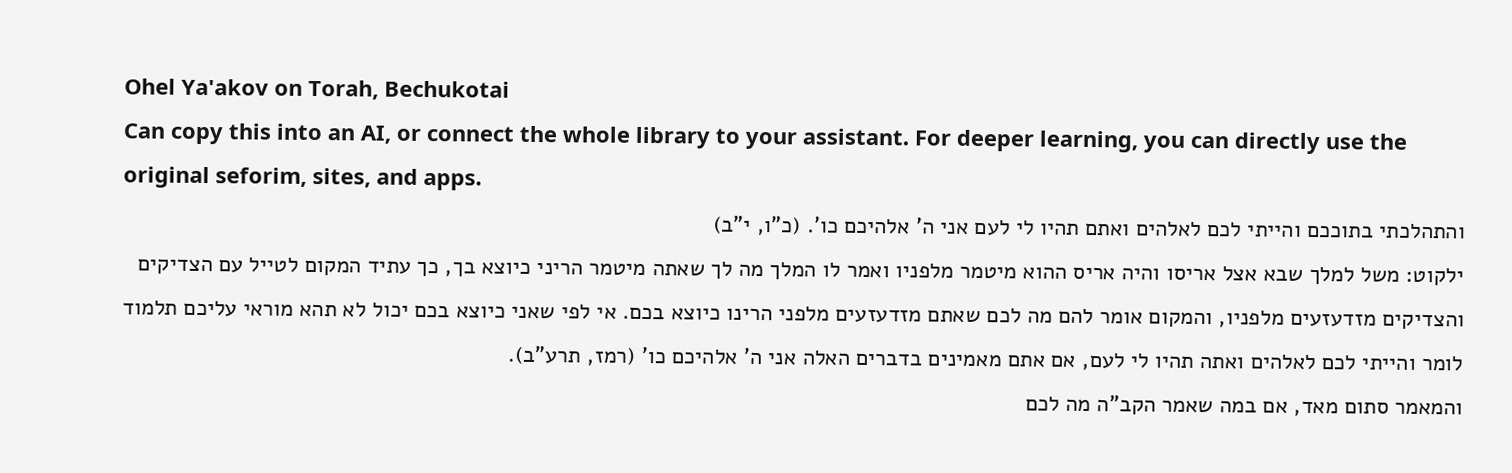Ohel Ya'akov on Torah, Bechukotai
Can copy this into an AI, or connect the whole library to your assistant. For deeper learning, you can directly use the original seforim, sites, and apps.
והתהלכתי בתוככם והייתי לכם לאלהים ואתם תהיו לי לעם אני ה' אלהיכם כו'. (כ"ו, י"ב)
ילקוט: משל למלך שבא אצל אריסו והיה אריס ההוא מיטמר מלפניו ואמר לו המלך מה לך שאתה מיטמר הריני כיוצא בך, כך עתיד המקום לטייל עם הצדיקים והצדיקים מזדעזעים מלפניו, והמקום אומר להם מה לכם שאתם מזדעזעים מלפני הרינו כיוצא בכם. אי לפי שאני כיוצא בכם יכול לא תהא מוראי עליכם תלמוד לומר והייתי לכם לאלהים ואתה תהיו לי לעם, אם אתם מאמינים בדברים האלה אני ה' אלהיכם כו' (רמז, תרע"ב).
והמאמר סתום מאד, אם במה שאמר הקב"ה מה לכם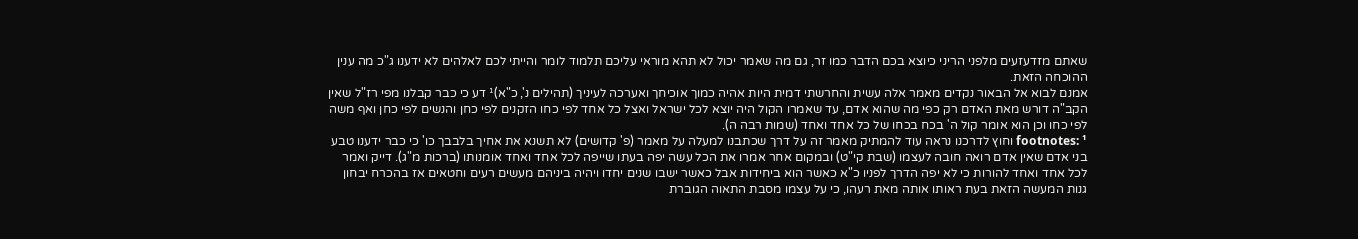שאתם מזדעזעים מלפני הריני כיוצא בכם הדבר כמו זר, גם מה שאמר יכול לא תהא מוראי עליכם תלמוד לומר והייתי לכם לאלהים לא ידענו ג"כ מה ענין ההוכחה הזאת.
אמנם לבוא אל הבאור נקדים מאמר אלה עשית והחרשתי דמית היות אהיה כמוך אוכיחך ואערכה לעיניך (תהילים נ', כ"א)¹ דע כי כבר קבלנו מפי רז"ל שאין הקב"ה דורש מאת האדם רק כפי מה שהוא אדם, עד שאמרו הקול היה יוצא לכל ישראל ואצל כל אחד לפי כחו הזקנים לפי כחן והנשים לפי כחן ואף משה לפי כחו וכן הוא אומר קול ה' בכח בכחו של כל אחד ואחד (שמות רבה ה).
footnotes: ¹ וחוץ לדרכנו נראה עוד להמתיק מאמר זה על דרך שכתבנו למעלה על מאמר (פ' קדושים) לא תשנא את אחיך בלבבך כו' כי כבר ידענו טבע בני אדם שאין אדם רואה חובה לעצמו (שבת קי"ט) ובמקום אחר אמרו את הכל עשה יפה בעתו שייפה לכל אחד ואחד אומנותו (ברכות מ"ג). דייק ואמר לכל אחד ואחד להורות כי לא יפה הדרך לפניו כ"א כאשר הוא ביחידות אבל כאשר ישבו שנים יחדו ויהיה ביניהם מעשים רעים וחטאים אז בהכרח יבחון גנות המעשה הזאת בעת ראותו אותה מאת רעהו, כי על עצמו מסבת התאוה הגוברת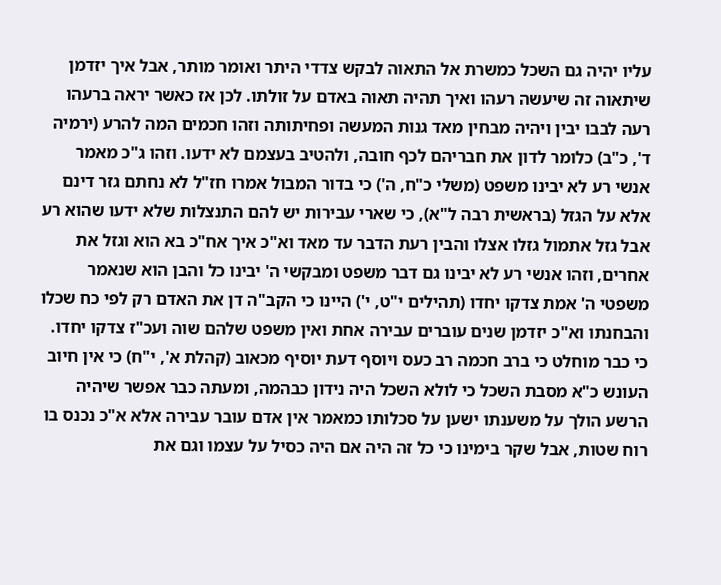עליו יהיה גם השכל כמשרת אל התאוה לבקש צדדי היתר ואומר מותר, אבל איך יזדמן שיתאוה זה שיעשה רעהו ואיך תהיה תאוה באדם על זולתו. לכן אז כאשר יראה ברעהו רעה לבבו יבין ויהיה מבחין מאד גנות המעשה ופחיתותה וזהו חכמים המה להרע (ירמיה ד', כ"ב) כלומר לדון את חבריהם לכף חובה, ולהטיב בעצמם לא ידעו. וזהו ג"כ מאמר אנשי רע לא יבינו משפט (משלי כ"ח, ה') כי בדור המבול אמרו חז"ל לא נחתם גזר דינם אלא על הגזל (בראשית רבה ל"א), כי שארי עבירות יש להם התנצלות שלא ידעו שהוא רע אבל גזל אתמול גזלו אצלו והבין רעת הדבר עד מאד וא"כ איך אח"כ בא הוא וגזל את אחרים, וזהו אנשי רע לא יבינו גם דבר משפט ומבקשי ה' יבינו כל והבן הוא שנאמר משפטי ה' אמת צדקו יחדו (תהילים י"ט, י') היינו כי הקב"ה דן את האדם רק לפי כח שכלו והבחנתו וא"כ יזדמן שנים עוברים עבירה אחת ואין משפט שלהם שוה ועכ"ז צדקו יחדו. כי כבר מוחלט כי ברב חכמה רב כעס ויוסף דעת יוסיף מכאוב (קהלת א', י"ח) כי אין חיוב העונש כ"א מסבת השכל כי לולא השכל היה נידון כבהמה, ומעתה כבר אפשר שיהיה הרשע הולך על משענתו ישען על סכלותו כמאמר אין אדם עובר עבירה אלא א"כ נכנס בו רוח שטות, אבל שקר בימינו כי כל זה היה אם היה כסיל על עצמו וגם את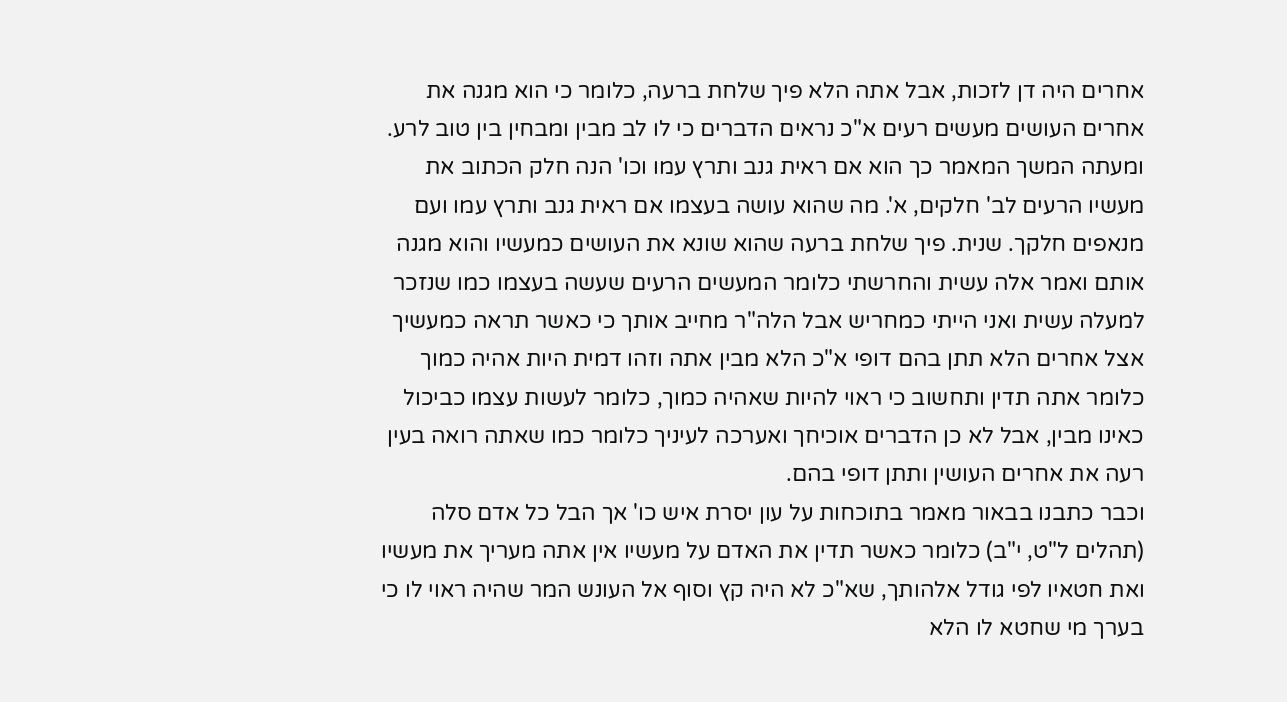אחרים היה דן לזכות, אבל אתה הלא פיך שלחת ברעה, כלומר כי הוא מגנה את אחרים העושים מעשים רעים א"כ נראים הדברים כי לו לב מבין ומבחין בין טוב לרע. ומעתה המשך המאמר כך הוא אם ראית גנב ותרץ עמו וכו' הנה חלק הכתוב את מעשיו הרעים לב' חלקים, א'. מה שהוא עושה בעצמו אם ראית גנב ותרץ עמו ועם מנאפים חלקך. שנית. פיך שלחת ברעה שהוא שונא את העושים כמעשיו והוא מגנה אותם ואמר אלה עשית והחרשתי כלומר המעשים הרעים שעשה בעצמו כמו שנזכר למעלה עשית ואני הייתי כמחריש אבל הלה"ר מחייב אותך כי כאשר תראה כמעשיך אצל אחרים הלא תתן בהם דופי א"כ הלא מבין אתה וזהו דמית היות אהיה כמוך כלומר אתה תדין ותחשוב כי ראוי להיות שאהיה כמוך, כלומר לעשות עצמו כביכול כאינו מבין, אבל לא כן הדברים אוכיחך ואערכה לעיניך כלומר כמו שאתה רואה בעין רעה את אחרים העושין ותתן דופי בהם.
וכבר כתבנו בבאור מאמר בתוכחות על עון יסרת איש כו' אך הבל כל אדם סלה (תהלים ל"ט, י"ב) כלומר כאשר תדין את האדם על מעשיו אין אתה מעריך את מעשיו ואת חטאיו לפי גודל אלהותך, שא"כ לא היה קץ וסוף אל העונש המר שהיה ראוי לו כי בערך מי שחטא לו הלא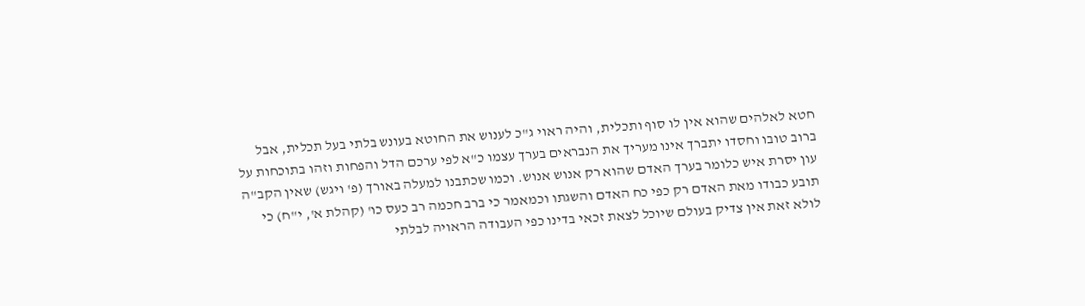חטא לאלהים שהוא אין לו סוף ותכלית, והיה ראוי ג"כ לענוש את החוטא בעונש בלתי בעל תכלית, אבל ברוב טובו וחסדו יתברך אינו מעריך את הנבראים בערך עצמו כ"א לפי ערכם הדל והפחות וזהו בתוכחות על עון יסרת איש כלומר בערך האדם שהוא רק אנוש אנוש. וכמו שכתבנו למעלה באורך (פ' ויגש) שאין הקב"ה תובע כבודו מאת האדם רק כפי כח האדם והשגתו וכמאמר כי ברב חכמה רב כעס כו' (קהלת א', י"ח) כי לולא זאת אין צדיק בעולם שיוכל לצאת זכאי בדינו כפי העבודה הראויה לבלתי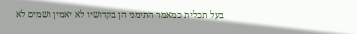בעל תכלית כמאמר התימני הן בקדושיו לא יאמין ושמים לא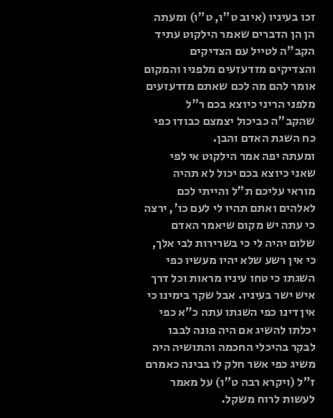זכו בעיניו (איוב ט"ו, ט"ו) ומעתה הן הן הדברים שאמר הילקוט עתיד הקב"ה לטייל עם הצדיקים והצדיקים מזדעזעים מלפניו והמקום אומר להם מה לכם שאתם מזדעזעים מלפני הריני כיוצא בכם ר"ל שהקב"ה כביכול יצמצם כבודו כפי כח השגת האדם והבן.
ומעתה יפה אמר הילקוט אי לפי שאני כיוצא בכם יכול לא תהיה מוראי עליכם ת"ל והייתי לכם לאלהים ואתם תהיו לי לעם כו', ירצה כי עתה יש מקום שיאמר האדם שלום יהיה לי כי בשרירות לבי אלך, כי אין רשע שלא יהיו מעשיו כפי השגתו כי טחו עיניו מראות וכל דרך איש ישר בעיניו. אבל שקר בימינו כי אין דינו כפי השגתו עתה כ"א כפי יכלתו להשיג אם היה פונה לבבו לבקר בהיכלי החכמה והתושיה היה משיג כפי אשר חלק לו בבינה כאמרם ז"ל (ויקרא רבה ט"ו) על מאמר לעשות לרוח משקל.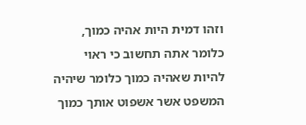וזהו דמית היות אהיה כמוך, כלומר אתה תחשוב כי ראוי להיות שאהיה כמוך כלומר שיהיה המשפט אשר אשפוט אותך כמוך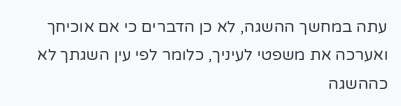עתה במחשך ההשגה, לא כן הדברים כי אם אוכיחך ואערכה את משפטי לעיניך, כלומר לפי עין השגתך לא כההשגה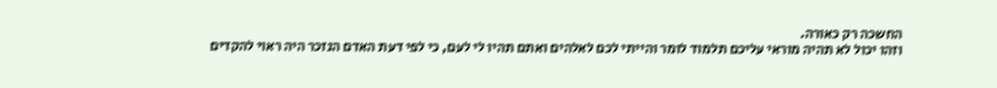החשכה רק כאורה.
וזהו יכול לא תהיה מוראי עליכם תלמוד לומר והייתי לכם לאלהים ואתם תהיו לי לעם, כי לפי דעת האדם הנזכר היה ראוי להקדים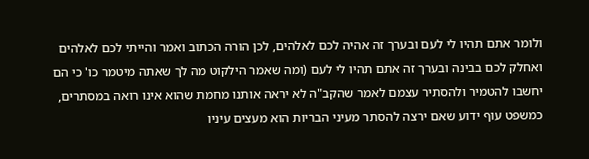ולומר אתם תהיו לי לעם ובערך זה אהיה לכם לאלהים, לכן הורה הכתוב ואמר והייתי לכם לאלהים ואחלק לכם בבינה ובערך זה אתם תהיו לי לעם (ומה שאמר הילקוט מה לך שאתה מיטמר כו' כי הם יחשבו להטמיר ולהסתיר עצמם לאמר שהקב"ה לא יראה אותנו מחמת שהוא אינו רואה במסתרים, כמשפט עוף ידוע שאם ירצה להסתר מעיני הבריות הוא מעצים עיניו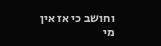וחושב כי אז אין מי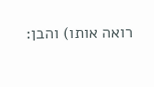רואה אותו) והבן: